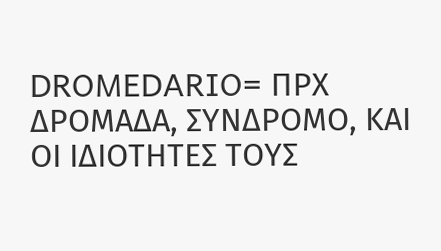DROMEDARIO= ΠΡΧ ΔΡΟΜΑΔΑ, ΣΥΝΔΡΟΜΟ, ΚΑΙ ΟΙ ΙΔΙΟΤΗΤΕΣ ΤΟΥΣ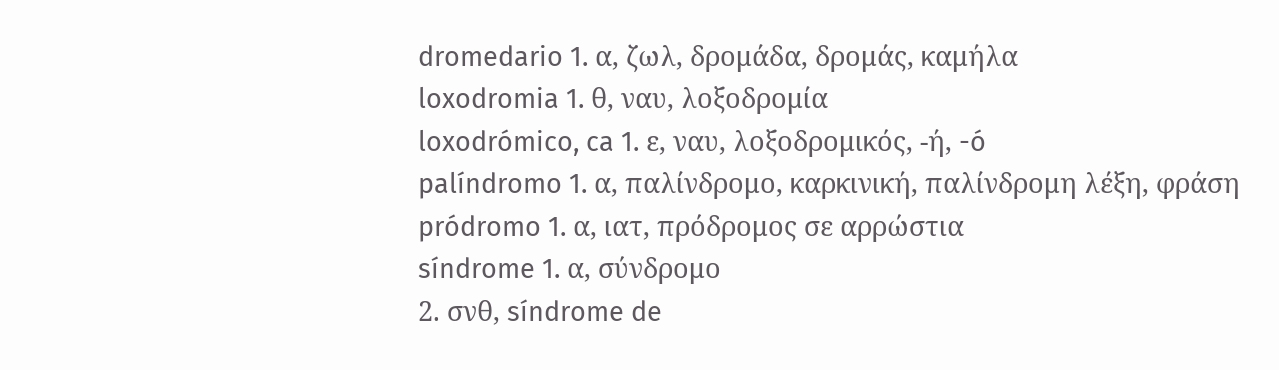dromedario 1. α, ζωλ, δρομάδα, δρομάς, καμήλα
loxodromia 1. θ, ναυ, λοξοδρομία
loxodrómico, ca 1. ε, ναυ, λοξοδρομικός, -ή, -ó
palíndromo 1. α, παλίνδρομο, καρκινική, παλίνδρομη λέξη, φράση
pródromo 1. α, ιατ, πρόδρομος σε αρρώστια
síndrome 1. α, σύνδρομο
2. σνθ, síndrome de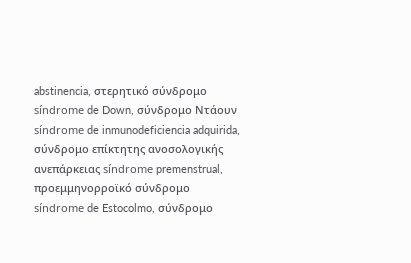abstinencia, στερητικό σύνδρομο
síndrome de Down, σύνδρομο Ντάουν
síndrome de inmunodeficiencia adquirida, σύνδρομο επίκτητης ανοσολογικής ανεπάρκειας síndrome premenstrual, προεμμηνορροϊκό σύνδρομο
síndrome de Estocolmo, σύνδρομο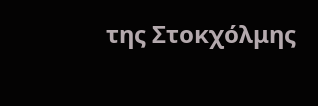της Στοκχόλμης